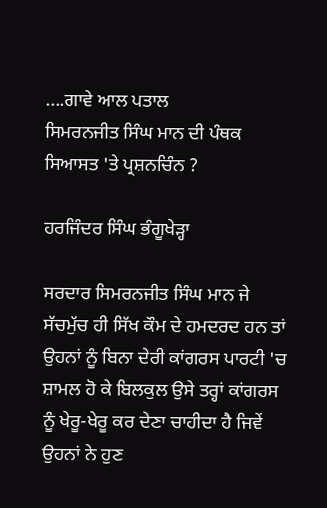....ਗਾਵੇ ਆਲ ਪਤਾਲ
ਸਿਮਰਨਜੀਤ ਸਿੰਘ ਮਾਨ ਦੀ ਪੰਥਕ ਸਿਆਸਤ 'ਤੇ ਪ੍ਰਸ਼ਨਚਿੰਨ ?

ਹਰਜਿੰਦਰ ਸਿੰਘ ਭੰਗੂਖੇੜ੍ਹਾ

ਸਰਦਾਰ ਸਿਮਰਨਜੀਤ ਸਿੰਘ ਮਾਨ ਜੇ ਸੱਚਮੁੱਚ ਹੀ ਸਿੱਖ ਕੌਮ ਦੇ ਹਮਦਰਦ ਹਨ ਤਾਂ ਉਹਨਾਂ ਨੂੰ ਬਿਨਾ ਦੇਰੀ ਕਾਂਗਰਸ ਪਾਰਟੀ 'ਚ ਸ਼ਾਮਲ ਹੋ ਕੇ ਬਿਲਕੁਲ ਉਸੇ ਤਰ੍ਹਾਂ ਕਾਂਗਰਸ ਨੂੰ ਖੇਰੂ-ਖੇਰੂ ਕਰ ਦੇਣਾ ਚਾਹੀਦਾ ਹੈ ਜਿਵੇਂ ਉਹਨਾਂ ਨੇ ਹੁਣ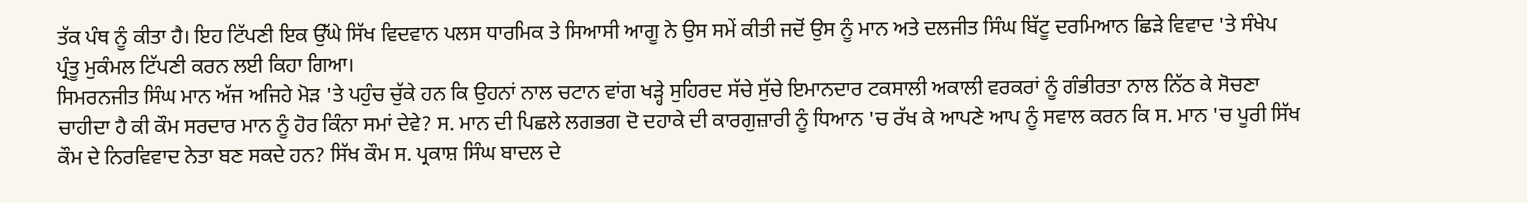ਤੱਕ ਪੰਥ ਨੂੰ ਕੀਤਾ ਹੈ। ਇਹ ਟਿੱਪਣੀ ਇਕ ਉੱਘੇ ਸਿੱਖ ਵਿਦਵਾਨ ਪਲਸ ਧਾਰਮਿਕ ਤੇ ਸਿਆਸੀ ਆਗੂ ਨੇ ਉਸ ਸਮੇਂ ਕੀਤੀ ਜਦੋਂ ਉਸ ਨੂੰ ਮਾਨ ਅਤੇ ਦਲਜੀਤ ਸਿੰਘ ਬਿੱਟੂ ਦਰਮਿਆਨ ਛਿੜੇ ਵਿਵਾਦ 'ਤੇ ਸੰਖੇਪ ਪ੍ਰੰਤੂ ਮੁਕੰਮਲ ਟਿੱਪਣੀ ਕਰਨ ਲਈ ਕਿਹਾ ਗਿਆ।
ਸਿਮਰਨਜੀਤ ਸਿੰਘ ਮਾਨ ਅੱਜ ਅਜਿਹੇ ਮੋੜ 'ਤੇ ਪਹੁੰਚ ਚੁੱਕੇ ਹਨ ਕਿ ਉਹਨਾਂ ਨਾਲ ਚਟਾਨ ਵਾਂਗ ਖੜ੍ਹੇ ਸੁਹਿਰਦ ਸੱਚੇ ਸੁੱਚੇ ਇਮਾਨਦਾਰ ਟਕਸਾਲੀ ਅਕਾਲੀ ਵਰਕਰਾਂ ਨੂੰ ਗੰਭੀਰਤਾ ਨਾਲ ਨਿੱਠ ਕੇ ਸੋਚਣਾ ਚਾਹੀਦਾ ਹੈ ਕੀ ਕੌਮ ਸਰਦਾਰ ਮਾਨ ਨੂੰ ਹੋਰ ਕਿੰਨਾ ਸਮਾਂ ਦੇਵੇ? ਸ. ਮਾਨ ਦੀ ਪਿਛਲੇ ਲਗਭਗ ਦੋ ਦਹਾਕੇ ਦੀ ਕਾਰਗੁਜ਼ਾਰੀ ਨੂੰ ਧਿਆਨ 'ਚ ਰੱਖ ਕੇ ਆਪਣੇ ਆਪ ਨੂੰ ਸਵਾਲ ਕਰਨ ਕਿ ਸ. ਮਾਨ 'ਚ ਪੂਰੀ ਸਿੱਖ ਕੌਮ ਦੇ ਨਿਰਵਿਵਾਦ ਨੇਤਾ ਬਣ ਸਕਦੇ ਹਨ? ਸਿੱਖ ਕੌਮ ਸ. ਪ੍ਰਕਾਸ਼ ਸਿੰਘ ਬਾਦਲ ਦੇ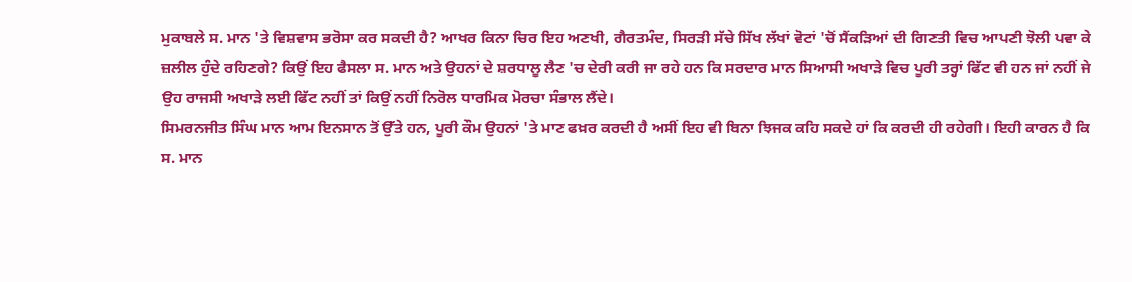ਮੁਕਾਬਲੇ ਸ. ਮਾਨ 'ਤੇ ਵਿਸ਼ਵਾਸ ਭਰੋਸਾ ਕਰ ਸਕਦੀ ਹੈ? ਆਖਰ ਕਿਨਾ ਚਿਰ ਇਹ ਅਣਖੀ, ਗੈਰਤਮੰਦ, ਸਿਰੜੀ ਸੱਚੇ ਸਿੱਖ ਲੱਖਾਂ ਵੋਟਾਂ 'ਚੋਂ ਸੈਂਕੜਿਆਂ ਦੀ ਗਿਣਤੀ ਵਿਚ ਆਪਣੀ ਝੋਲੀ ਪਵਾ ਕੇ ਜ਼ਲੀਲ ਹੁੰਦੇ ਰਹਿਣਗੇ? ਕਿਉਂ ਇਹ ਫੈਸਲਾ ਸ. ਮਾਨ ਅਤੇ ਉਹਨਾਂ ਦੇ ਸ਼ਰਧਾਲੂ ਲੈਣ 'ਚ ਦੇਰੀ ਕਰੀ ਜਾ ਰਹੇ ਹਨ ਕਿ ਸਰਦਾਰ ਮਾਨ ਸਿਆਸੀ ਅਖਾੜੇ ਵਿਚ ਪੂਰੀ ਤਰ੍ਹਾਂ ਫਿੱਟ ਵੀ ਹਨ ਜਾਂ ਨਹੀਂ ਜੇ ਉਹ ਰਾਜਸੀ ਅਖਾੜੇ ਲਈ ਫਿੱਟ ਨਹੀਂ ਤਾਂ ਕਿਉਂ ਨਹੀਂ ਨਿਰੋਲ ਧਾਰਮਿਕ ਮੋਰਚਾ ਸੰਭਾਲ ਲੈਂਦੇ।
ਸਿਮਰਨਜੀਤ ਸਿੰਘ ਮਾਨ ਆਮ ਇਨਸਾਨ ਤੋਂ ਉੱਤੇ ਹਨ, ਪੂਰੀ ਕੌਮ ਉਹਨਾਂ 'ਤੇ ਮਾਣ ਫਖ਼ਰ ਕਰਦੀ ਹੈ ਅਸੀਂ ਇਹ ਵੀ ਬਿਨਾ ਝਿਜਕ ਕਹਿ ਸਕਦੇ ਹਾਂ ਕਿ ਕਰਦੀ ਹੀ ਰਹੇਗੀ। ਇਹੀ ਕਾਰਨ ਹੈ ਕਿ ਸ. ਮਾਨ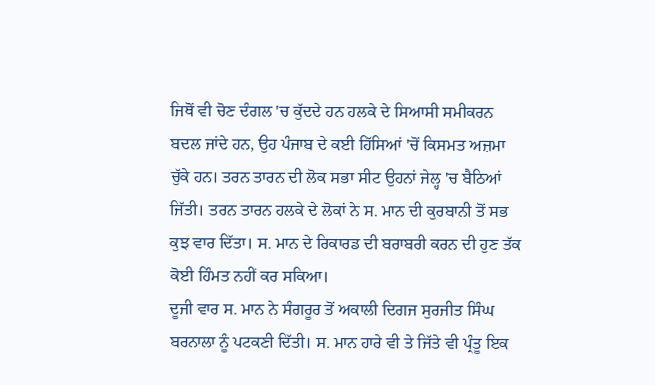ਜਿਥੋਂ ਵੀ ਚੋਣ ਦੰਗਲ 'ਚ ਕੁੱਦਦੇ ਹਨ ਹਲਕੇ ਦੇ ਸਿਆਸੀ ਸਮੀਕਰਨ ਬਦਲ ਜਾਂਦੇ ਹਨ, ਉਹ ਪੰਜਾਬ ਦੇ ਕਈ ਹਿੱਸਿਆਂ 'ਚੋਂ ਕਿਸਮਤ ਅਜ਼ਮਾ ਚੁੱਕੇ ਹਨ। ਤਰਨ ਤਾਰਨ ਦੀ ਲੋਕ ਸਭਾ ਸੀਟ ਉਹਨਾਂ ਜੇਲ੍ਹ 'ਚ ਬੈਠਿਆਂ ਜਿੱਤੀ। ਤਰਨ ਤਾਰਨ ਹਲਕੇ ਦੇ ਲੋਕਾਂ ਨੇ ਸ. ਮਾਨ ਦੀ ਕੁਰਬਾਨੀ ਤੋਂ ਸਭ ਕੁਝ ਵਾਰ ਦਿੱਤਾ। ਸ. ਮਾਨ ਦੇ ਰਿਕਾਰਡ ਦੀ ਬਰਾਬਰੀ ਕਰਨ ਦੀ ਹੁਣ ਤੱਕ ਕੋਈ ਹਿੰਮਤ ਨਹੀਂ ਕਰ ਸਕਿਆ।
ਦੂਜੀ ਵਾਰ ਸ. ਮਾਨ ਨੇ ਸੰਗਰੂਰ ਤੋਂ ਅਕਾਲੀ ਦਿਗਜ ਸੁਰਜੀਤ ਸਿੰਘ ਬਰਨਾਲਾ ਨੂੰ ਪਟਕਣੀ ਦਿੱਤੀ। ਸ. ਮਾਨ ਹਾਰੇ ਵੀ ਤੇ ਜਿੱਤੇ ਵੀ ਪ੍ਰੰਤੂ ਇਕ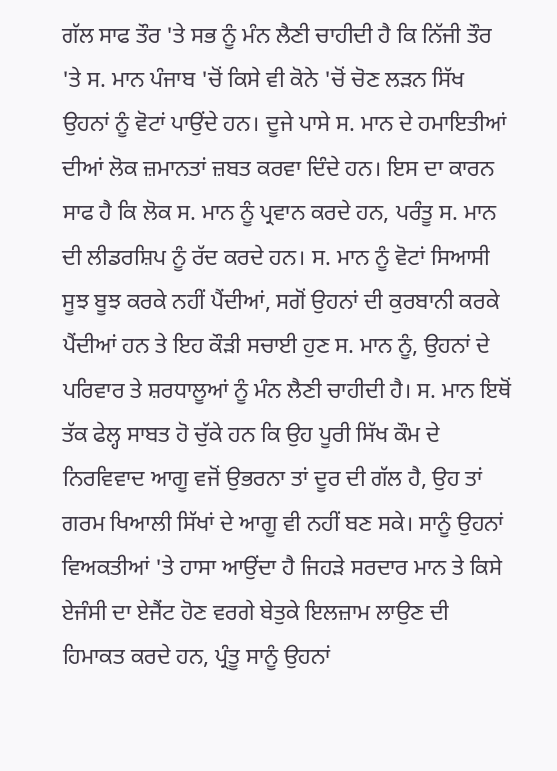ਗੱਲ ਸਾਫ ਤੌਰ 'ਤੇ ਸਭ ਨੂੰ ਮੰਨ ਲੈਣੀ ਚਾਹੀਦੀ ਹੈ ਕਿ ਨਿੱਜੀ ਤੌਰ 'ਤੇ ਸ. ਮਾਨ ਪੰਜਾਬ 'ਚੋਂ ਕਿਸੇ ਵੀ ਕੋਨੇ 'ਚੋਂ ਚੋਣ ਲੜਨ ਸਿੱਖ ਉਹਨਾਂ ਨੂੰ ਵੋਟਾਂ ਪਾਉਂਦੇ ਹਨ। ਦੂਜੇ ਪਾਸੇ ਸ. ਮਾਨ ਦੇ ਹਮਾਇਤੀਆਂ ਦੀਆਂ ਲੋਕ ਜ਼ਮਾਨਤਾਂ ਜ਼ਬਤ ਕਰਵਾ ਦਿੰਦੇ ਹਨ। ਇਸ ਦਾ ਕਾਰਨ ਸਾਫ ਹੈ ਕਿ ਲੋਕ ਸ. ਮਾਨ ਨੂੰ ਪ੍ਰਵਾਨ ਕਰਦੇ ਹਨ, ਪਰੰਤੂ ਸ. ਮਾਨ ਦੀ ਲੀਡਰਸ਼ਿਪ ਨੂੰ ਰੱਦ ਕਰਦੇ ਹਨ। ਸ. ਮਾਨ ਨੂੰ ਵੋਟਾਂ ਸਿਆਸੀ ਸੂਝ ਬੂਝ ਕਰਕੇ ਨਹੀਂ ਪੈਂਦੀਆਂ, ਸਗੋਂ ਉਹਨਾਂ ਦੀ ਕੁਰਬਾਨੀ ਕਰਕੇ ਪੈਂਦੀਆਂ ਹਨ ਤੇ ਇਹ ਕੌੜੀ ਸਚਾਈ ਹੁਣ ਸ. ਮਾਨ ਨੂੰ, ਉਹਨਾਂ ਦੇ ਪਰਿਵਾਰ ਤੇ ਸ਼ਰਧਾਲੂਆਂ ਨੂੰ ਮੰਨ ਲੈਣੀ ਚਾਹੀਦੀ ਹੈ। ਸ. ਮਾਨ ਇਥੋਂ ਤੱਕ ਫੇਲ੍ਹ ਸਾਬਤ ਹੋ ਚੁੱਕੇ ਹਨ ਕਿ ਉਹ ਪੂਰੀ ਸਿੱਖ ਕੌਮ ਦੇ ਨਿਰਵਿਵਾਦ ਆਗੂ ਵਜੋਂ ਉਭਰਨਾ ਤਾਂ ਦੂਰ ਦੀ ਗੱਲ ਹੈ, ਉਹ ਤਾਂ ਗਰਮ ਖਿਆਲੀ ਸਿੱਖਾਂ ਦੇ ਆਗੂ ਵੀ ਨਹੀਂ ਬਣ ਸਕੇ। ਸਾਨੂੰ ਉਹਨਾਂ ਵਿਅਕਤੀਆਂ 'ਤੇ ਹਾਸਾ ਆਉਂਦਾ ਹੈ ਜਿਹੜੇ ਸਰਦਾਰ ਮਾਨ ਤੇ ਕਿਸੇ ਏਜੰਸੀ ਦਾ ਏਜੈਂਟ ਹੋਣ ਵਰਗੇ ਬੇਤੁਕੇ ਇਲਜ਼ਾਮ ਲਾਉਣ ਦੀ ਹਿਮਾਕਤ ਕਰਦੇ ਹਨ, ਪ੍ਰੰਤੂ ਸਾਨੂੰ ਉਹਨਾਂ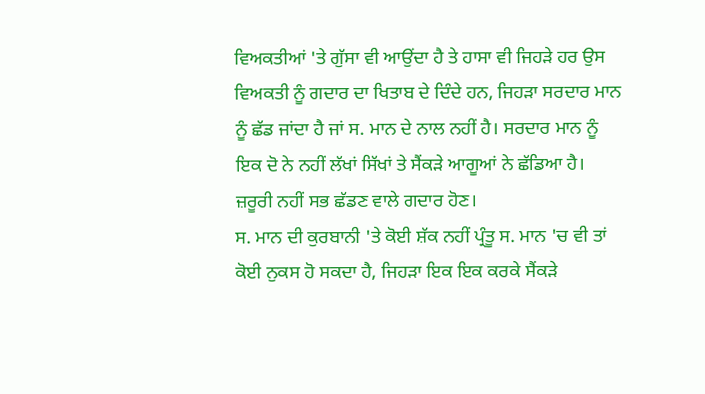ਵਿਅਕਤੀਆਂ 'ਤੇ ਗੁੱਸਾ ਵੀ ਆਉਂਦਾ ਹੈ ਤੇ ਹਾਸਾ ਵੀ ਜਿਹੜੇ ਹਰ ਉਸ ਵਿਅਕਤੀ ਨੂੰ ਗਦਾਰ ਦਾ ਖਿਤਾਬ ਦੇ ਦਿੰਦੇ ਹਨ, ਜਿਹੜਾ ਸਰਦਾਰ ਮਾਨ ਨੂੰ ਛੱਡ ਜਾਂਦਾ ਹੈ ਜਾਂ ਸ. ਮਾਨ ਦੇ ਨਾਲ ਨਹੀਂ ਹੈ। ਸਰਦਾਰ ਮਾਨ ਨੂੰ ਇਕ ਦੋ ਨੇ ਨਹੀਂ ਲੱਖਾਂ ਸਿੱਖਾਂ ਤੇ ਸੈਂਕੜੇ ਆਗੂਆਂ ਨੇ ਛੱਡਿਆ ਹੈ। ਜ਼ਰੂਰੀ ਨਹੀਂ ਸਭ ਛੱਡਣ ਵਾਲੇ ਗਦਾਰ ਹੋਣ।
ਸ. ਮਾਨ ਦੀ ਕੁਰਬਾਨੀ 'ਤੇ ਕੋਈ ਸ਼ੱਕ ਨਹੀਂ ਪ੍ਰੰਤੂ ਸ. ਮਾਨ 'ਚ ਵੀ ਤਾਂ ਕੋਈ ਨੁਕਸ ਹੋ ਸਕਦਾ ਹੈ, ਜਿਹੜਾ ਇਕ ਇਕ ਕਰਕੇ ਸੈਂਕੜੇ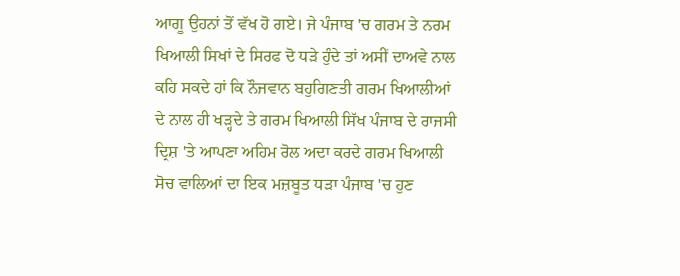ਆਗੂ ਉਹਨਾਂ ਤੋਂ ਵੱਖ ਹੋ ਗਏ। ਜੇ ਪੰਜਾਬ 'ਚ ਗਰਮ ਤੇ ਨਰਮ ਖਿਆਲੀ ਸਿਖਾਂ ਦੇ ਸਿਰਫ ਦੋ ਧੜੇ ਹੁੰਦੇ ਤਾਂ ਅਸੀਂ ਦਾਅਵੇ ਨਾਲ ਕਹਿ ਸਕਦੇ ਹਾਂ ਕਿ ਨੌਜਵਾਨ ਬਹੁਗਿਣਤੀ ਗਰਮ ਖਿਆਲੀਆਂ ਦੇ ਨਾਲ ਹੀ ਖੜ੍ਹਦੇ ਤੇ ਗਰਮ ਖਿਆਲੀ ਸਿੱਖ ਪੰਜਾਬ ਦੇ ਰਾਜਸੀ ਦ੍ਰਿਸ਼ 'ਤੇ ਆਪਣਾ ਅਹਿਮ ਰੋਲ ਅਦਾ ਕਰਦੇ ਗਰਮ ਖਿਆਲੀ ਸੋਚ ਵਾਲਿਆਂ ਦਾ ਇਕ ਮਜ਼ਬੂਤ ਧੜਾ ਪੰਜਾਬ 'ਚ ਹੁਣ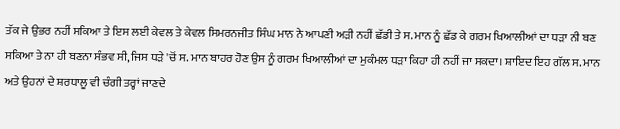ਤੱਕ ਜੇ ਉਭਰ ਨਹੀਂ ਸਕਿਆ ਤੇ ਇਸ ਲਈ ਕੇਵਲ ਤੇ ਕੇਵਲ ਸਿਮਰਨਜੀਤ ਸਿੰਘ ਮਾਨ ਨੇ ਆਪਣੀ ਅੜੀ ਨਹੀਂ ਛੱਡੀ ਤੇ ਸ. ਮਾਨ ਨੂੰ ਛੱਡ ਕੇ ਗਰਮ ਖਿਆਲੀਆਂ ਦਾ ਧੜਾ ਨੀ ਬਣ ਸਕਿਆ ਤੇ ਨਾ ਹੀ ਬਣਨਾ ਸੰਭਵ ਸੀ, ਜਿਸ ਧੜੇ 'ਚੋਂ ਸ. ਮਾਨ ਬਾਹਰ ਹੋਣ ਉਸ ਨੂੰ ਗਰਮ ਖਿਆਲੀਆਂ ਦਾ ਮੁਕੰਮਲ ਧੜਾ ਕਿਹਾ ਹੀ ਨਹੀਂ ਜਾ ਸਕਦਾ। ਸ਼ਾਇਦ ਇਹ ਗੱਲ ਸ. ਮਾਨ ਅਤੇ ਉਹਨਾਂ ਦੇ ਸ਼ਰਧਾਲੂ ਵੀ ਚੰਗੀ ਤਰ੍ਹਾਂ ਜਾਣਦੇ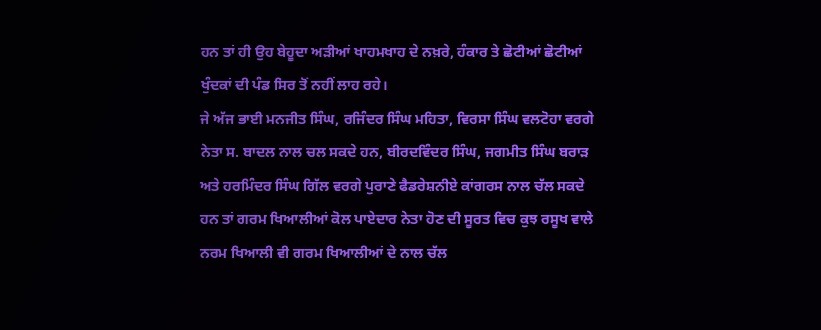ਹਨ ਤਾਂ ਹੀ ਉਹ ਬੇਹੂਦਾ ਅੜੀਆਂ ਖਾਹਮਖਾਹ ਦੇ ਨਖ਼ਰੇ, ਹੰਕਾਰ ਤੇ ਛੋਟੀਆਂ ਛੋਟੀਆਂ ਖੁੰਦਕਾਂ ਦੀ ਪੰਡ ਸਿਰ ਤੋਂ ਨਹੀਂ ਲਾਹ ਰਹੇ।
ਜੇ ਅੱਜ ਭਾਈ ਮਨਜੀਤ ਸਿੰਘ, ਰਜਿੰਦਰ ਸਿੰਘ ਮਹਿਤਾ, ਵਿਰਸਾ ਸਿੰਘ ਵਲਟੋਹਾ ਵਰਗੇ ਨੇਤਾ ਸ. ਬਾਦਲ ਨਾਲ ਚਲ ਸਕਦੇ ਹਨ, ਬੀਰਦਵਿੰਦਰ ਸਿੰਘ, ਜਗਮੀਤ ਸਿੰਘ ਬਰਾੜ ਅਤੇ ਹਰਮਿੰਦਰ ਸਿੰਘ ਗਿੱਲ ਵਰਗੇ ਪੁਰਾਣੇ ਫੈਡਰੇਸ਼ਨੀਏ ਕਾਂਗਰਸ ਨਾਲ ਚੱਲ ਸਕਦੇ ਹਨ ਤਾਂ ਗਰਮ ਖਿਆਲੀਆਂ ਕੋਲ ਪਾਏਦਾਰ ਨੇਤਾ ਹੋਣ ਦੀ ਸੂਰਤ ਵਿਚ ਕੁਝ ਰਸੂਖ ਵਾਲੇ ਨਰਮ ਖਿਆਲੀ ਵੀ ਗਰਮ ਖਿਆਲੀਆਂ ਦੇ ਨਾਲ ਚੱਲ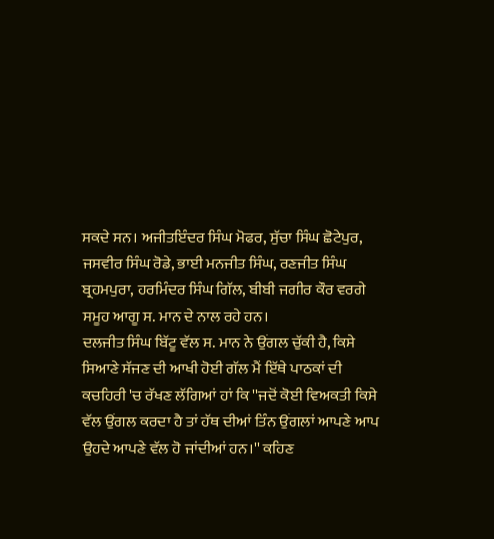ਸਕਦੇ ਸਨ। ਅਜੀਤਇੰਦਰ ਸਿੰਘ ਮੋਫਰ, ਸੁੱਚਾ ਸਿੰਘ ਛੋਟੇਪੁਰ, ਜਸਵੀਰ ਸਿੰਘ ਰੋਡੇ, ਭਾਈ ਮਨਜੀਤ ਸਿੰਘ, ਰਣਜੀਤ ਸਿੰਘ ਬ੍ਰਹਮਪੁਰਾ, ਹਰਮਿੰਦਰ ਸਿੰਘ ਗਿੱਲ, ਬੀਬੀ ਜਗੀਰ ਕੌਰ ਵਰਗੇ ਸਮੂਹ ਆਗੂ ਸ. ਮਾਨ ਦੇ ਨਾਲ ਰਹੇ ਹਨ।
ਦਲਜੀਤ ਸਿੰਘ ਬਿੱਟੂ ਵੱਲ ਸ. ਮਾਨ ਨੇ ਉਂਗਲ ਚੁੱਕੀ ਹੈ, ਕਿਸੇ ਸਿਆਣੇ ਸੱਜਣ ਦੀ ਆਖੀ ਹੋਈ ਗੱਲ ਮੈਂ ਇੱਥੇ ਪਾਠਕਾਂ ਦੀ ਕਚਹਿਰੀ 'ਚ ਰੱਖਣ ਲੱਗਿਆਂ ਹਾਂ ਕਿ ''ਜਦੋਂ ਕੋਈ ਵਿਅਕਤੀ ਕਿਸੇ ਵੱਲ ਉਂਗਲ ਕਰਦਾ ਹੈ ਤਾਂ ਹੱਥ ਦੀਆਂ ਤਿੰਨ ਉਂਗਲਾਂ ਆਪਣੇ ਆਪ ਉਹਦੇ ਆਪਣੇ ਵੱਲ ਹੋ ਜਾਂਦੀਆਂ ਹਨ।'' ਕਹਿਣ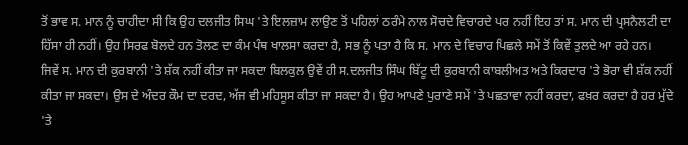ਤੋਂ ਭਾਵ ਸ. ਮਾਨ ਨੂੰ ਚਾਹੀਦਾ ਸੀ ਕਿ ਉਹ ਦਲਜੀਤ ਸਿਘ 'ਤੇ ਇਲਜ਼ਾਮ ਲਾਉਣ ਤੋਂ ਪਹਿਲਾਂ ਠਰੰਮੇ ਨਾਲ ਸੋਚਦੇ ਵਿਚਾਰਦੇ ਪਰ ਨਹੀਂ ਇਹ ਤਾਂ ਸ. ਮਾਨ ਦੀ ਪ੍ਰਸਨੈਲਟੀ ਦਾ ਹਿੱਸਾ ਹੀ ਨਹੀਂ। ਉਹ ਸਿਰਫ ਬੋਲਦੇ ਹਨ ਤੋਲਣ ਦਾ ਕੰਮ ਪੰਥ ਖਾਲਸਾ ਕਰਦਾ ਹੈ, ਸਭ ਨੂੰ ਪਤਾ ਹੈ ਕਿ ਸ. ਮਾਨ ਦੇ ਵਿਚਾਰ ਪਿਛਲੇ ਸਮੇਂ ਤੋਂ ਕਿਵੇਂ ਤੁਲਦੇ ਆ ਰਹੇ ਹਨ।
ਜਿਵੇਂ ਸ. ਮਾਨ ਦੀ ਕੁਰਬਾਨੀ 'ਤੇ ਸ਼ੱਕ ਨਹੀਂ ਕੀਤਾ ਜਾ ਸਕਦਾ ਬਿਲਕੁਲ ਉਵੇਂ ਹੀ ਸ.ਦਲਜੀਤ ਸਿੰਘ ਬਿੱਟੂ ਦੀ ਕੁਰਬਾਨੀ ਕਾਬਲੀਅਤ ਅਤੇ ਕਿਰਦਾਰ 'ਤੇ ਭੋਰਾ ਵੀ ਸ਼ੱਕ ਨਹੀਂ ਕੀਤਾ ਜਾ ਸਕਦਾ। ਉਸ ਦੇ ਅੰਦਰ ਕੌਮ ਦਾ ਦਰਦ, ਅੱਜ ਵੀ ਮਹਿਸੂਸ ਕੀਤਾ ਜਾ ਸਕਦਾ ਹੈ। ਉਹ ਆਪਣੇ ਪੁਰਾਣੇ ਸਮੇਂ 'ਤੇ ਪਛਤਾਵਾ ਨਹੀਂ ਕਰਦਾ, ਫਖ਼ਰ ਕਰਦਾ ਹੈ ਹਰ ਮੁੱਦੇ 'ਤੇ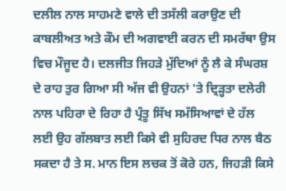ਦਲੀਲ ਨਾਲ ਸਾਹਮਣੇ ਵਾਲੇ ਦੀ ਤਸੱਲੀ ਕਰਾਉਣ ਦੀ ਕਾਬਲੀਅਤ ਅਤੇ ਕੌਮ ਦੀ ਅਗਵਾਈ ਕਰਨ ਦੀ ਸਮਰੱਥਾ ਉਸ ਵਿਚ ਮੌਜੂਦ ਹੈ। ਦਲਜੀਤ ਜਿਹੜੇ ਮੁੱਦਿਆਂ ਨੂੰ ਲੈ ਕੇ ਸੰਘਰਸ਼ ਦੇ ਰਾਹ ਤੁਰ ਗਿਆ ਸੀ ਅੱਜ ਵੀ ਉਹਨਾਂ 'ਤੇ ਦ੍ਰਿੜ੍ਹਤਾ ਦਲੇਰੀ ਨਾਲ ਪਹਿਰਾ ਦੇ ਰਿਹਾ ਹੈ ਪ੍ਰੰਤੂ ਸਿੱਖ ਸਮੱਸਿਆਵਾਂ ਦੇ ਹੱਲ ਲਈ ਉਹ ਗੱਲਬਾਤ ਲਈ ਕਿਸੇ ਵੀ ਸੁਹਿਰਦ ਧਿਰ ਨਾਲ ਬੈਠ ਸਕਦਾ ਹੈ ਤੇ ਸ. ਮਾਨ ਇਸ ਲਚਕ ਤੋਂ ਕੋਰੇ ਹਨ, ਜਿਹੜੀ ਕਿਸੇ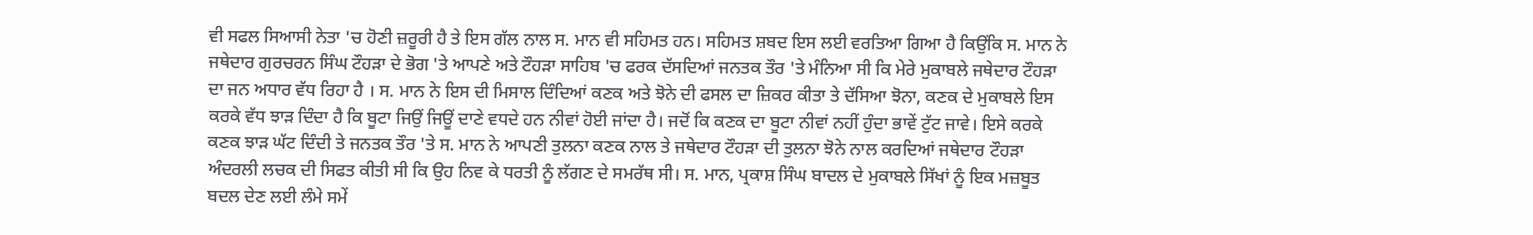ਵੀ ਸਫਲ ਸਿਆਸੀ ਨੇਤਾ 'ਚ ਹੋਣੀ ਜ਼ਰੂਰੀ ਹੈ ਤੇ ਇਸ ਗੱਲ ਨਾਲ ਸ. ਮਾਨ ਵੀ ਸਹਿਮਤ ਹਨ। ਸਹਿਮਤ ਸ਼ਬਦ ਇਸ ਲਈ ਵਰਤਿਆ ਗਿਆ ਹੈ ਕਿਉਂਕਿ ਸ. ਮਾਨ ਨੇ ਜਥੇਦਾਰ ਗੁਰਚਰਨ ਸਿੰਘ ਟੌਹੜਾ ਦੇ ਭੋਗ 'ਤੇ ਆਪਣੇ ਅਤੇ ਟੌਹੜਾ ਸਾਹਿਬ 'ਚ ਫਰਕ ਦੱਸਦਿਆਂ ਜਨਤਕ ਤੌਰ 'ਤੇ ਮੰਨਿਆ ਸੀ ਕਿ ਮੇਰੇ ਮੁਕਾਬਲੇ ਜਥੇਦਾਰ ਟੌਹੜਾ ਦਾ ਜਨ ਅਧਾਰ ਵੱਧ ਰਿਹਾ ਹੈ । ਸ. ਮਾਨ ਨੇ ਇਸ ਦੀ ਮਿਸਾਲ ਦਿੰਦਿਆਂ ਕਣਕ ਅਤੇ ਝੋਨੇ ਦੀ ਫਸਲ ਦਾ ਜ਼ਿਕਰ ਕੀਤਾ ਤੇ ਦੱਸਿਆ ਝੋਨਾ, ਕਣਕ ਦੇ ਮੁਕਾਬਲੇ ਇਸ ਕਰਕੇ ਵੱਧ ਝਾੜ ਦਿੰਦਾ ਹੈ ਕਿ ਬੂਟਾ ਜਿਉਂ ਜਿਊਂ ਦਾਣੇ ਵਧਦੇ ਹਨ ਨੀਵਾਂ ਹੋਈ ਜਾਂਦਾ ਹੈ। ਜਦੋਂ ਕਿ ਕਣਕ ਦਾ ਬੂਟਾ ਨੀਵਾਂ ਨਹੀਂ ਹੁੰਦਾ ਭਾਵੇਂ ਟੁੱਟ ਜਾਵੇ। ਇਸੇ ਕਰਕੇ ਕਣਕ ਝਾੜ ਘੱਟ ਦਿੰਦੀ ਤੇ ਜਨਤਕ ਤੌਰ 'ਤੇ ਸ. ਮਾਨ ਨੇ ਆਪਣੀ ਤੁਲਨਾ ਕਣਕ ਨਾਲ ਤੇ ਜਥੇਦਾਰ ਟੌਹੜਾ ਦੀ ਤੁਲਨਾ ਝੋਨੇ ਨਾਲ ਕਰਦਿਆਂ ਜਥੇਦਾਰ ਟੌਹੜਾ ਅੰਦਰਲੀ ਲਚਕ ਦੀ ਸਿਫਤ ਕੀਤੀ ਸੀ ਕਿ ਉਹ ਨਿਵ ਕੇ ਧਰਤੀ ਨੂੰ ਲੱਗਣ ਦੇ ਸਮਰੱਥ ਸੀ। ਸ. ਮਾਨ, ਪ੍ਰਕਾਸ਼ ਸਿੰਘ ਬਾਦਲ ਦੇ ਮੁਕਾਬਲੇ ਸਿੱਖਾਂ ਨੂੰ ਇਕ ਮਜ਼ਬੂਤ ਬਦਲ ਦੇਣ ਲਈ ਲੰਮੇ ਸਮੇਂ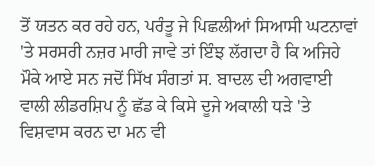ਤੋਂ ਯਤਨ ਕਰ ਰਹੇ ਹਨ, ਪਰੰਤੂ ਜੇ ਪਿਛਲੀਆਂ ਸਿਆਸੀ ਘਟਨਾਵਾਂ 'ਤੇ ਸਰਸਰੀ ਨਜ਼ਰ ਮਾਰੀ ਜਾਵੇ ਤਾਂ ਇੰਝ ਲੱਗਦਾ ਹੈ ਕਿ ਅਜਿਹੇ ਮੌਕੇ ਆਏ ਸਨ ਜਦੋਂ ਸਿੱਖ ਸੰਗਤਾਂ ਸ. ਬਾਦਲ ਦੀ ਅਗਵਾਈ ਵਾਲੀ ਲੀਡਰਸ਼ਿਪ ਨੂੰ ਛੱਡ ਕੇ ਕਿਸੇ ਦੂਜੇ ਅਕਾਲੀ ਧੜੇ 'ਤੇ ਵਿਸ਼ਵਾਸ ਕਰਨ ਦਾ ਮਨ ਵੀ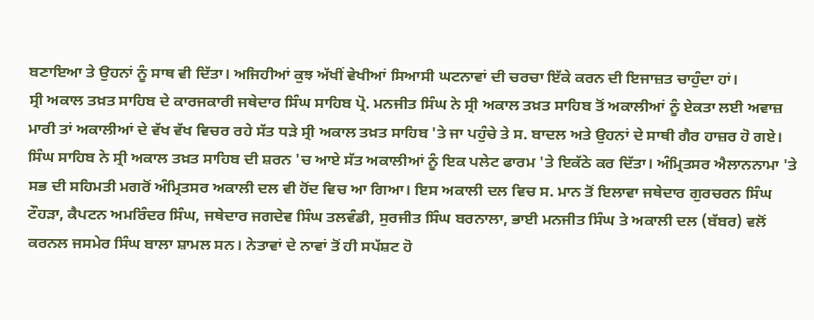ਬਣਾਇਆ ਤੇ ਉਹਨਾਂ ਨੂੰ ਸਾਥ ਵੀ ਦਿੱਤਾ। ਅਜਿਹੀਆਂ ਕੁਝ ਅੱਖੀਂ ਵੇਖੀਆਂ ਸਿਆਸੀ ਘਟਨਾਵਾਂ ਦੀ ਚਰਚਾ ਇੱਕੇ ਕਰਨ ਦੀ ਇਜਾਜ਼ਤ ਚਾਹੁੰਦਾ ਹਾਂ।
ਸ੍ਰੀ ਅਕਾਲ ਤਖ਼ਤ ਸਾਹਿਬ ਦੇ ਕਾਰਜਕਾਰੀ ਜਥੇਦਾਰ ਸਿੰਘ ਸਾਹਿਬ ਪ੍ਰੋ. ਮਨਜੀਤ ਸਿੰਘ ਨੇ ਸ੍ਰੀ ਅਕਾਲ ਤਖ਼ਤ ਸਾਹਿਬ ਤੋਂ ਅਕਾਲੀਆਂ ਨੂੰ ਏਕਤਾ ਲਈ ਅਵਾਜ਼ ਮਾਰੀ ਤਾਂ ਅਕਾਲੀਆਂ ਦੇ ਵੱਖ ਵੱਖ ਵਿਚਰ ਰਹੇ ਸੱਤ ਧੜੇ ਸ੍ਰੀ ਅਕਾਲ ਤਖ਼ਤ ਸਾਹਿਬ 'ਤੇ ਜਾ ਪਹੁੰਚੇ ਤੇ ਸ. ਬਾਦਲ ਅਤੇ ਉਹਨਾਂ ਦੇ ਸਾਥੀ ਗੈਰ ਹਾਜ਼ਰ ਹੋ ਗਏ। ਸਿੰਘ ਸਾਹਿਬ ਨੇ ਸ੍ਰੀ ਅਕਾਲ ਤਖ਼ਤ ਸਾਹਿਬ ਦੀ ਸ਼ਰਨ 'ਚ ਆਏ ਸੱਤ ਅਕਾਲੀਆਂ ਨੂੰ ਇਕ ਪਲੇਟ ਫਾਰਮ 'ਤੇ ਇਕੱਠੇ ਕਰ ਦਿੱਤਾ। ਅੰਮ੍ਰਿਤਸਰ ਐਲਾਨਨਾਮਾ 'ਤੇ ਸਭ ਦੀ ਸਹਿਮਤੀ ਮਗਰੋਂ ਅੰਮ੍ਰਿਤਸਰ ਅਕਾਲੀ ਦਲ ਵੀ ਹੋਂਦ ਵਿਚ ਆ ਗਿਆ। ਇਸ ਅਕਾਲੀ ਦਲ ਵਿਚ ਸ. ਮਾਨ ਤੋਂ ਇਲਾਵਾ ਜਥੇਦਾਰ ਗੁਰਚਰਨ ਸਿੰਘ ਟੌਹੜਾ, ਕੈਪਟਨ ਅਮਰਿੰਦਰ ਸਿੰਘ, ਜਥੇਦਾਰ ਜਗਦੇਵ ਸਿੰਘ ਤਲਵੰਡੀ, ਸੁਰਜੀਤ ਸਿੰਘ ਬਰਨਾਲਾ, ਭਾਈ ਮਨਜੀਤ ਸਿੰਘ ਤੇ ਅਕਾਲੀ ਦਲ (ਬੱਬਰ) ਵਲੋਂ ਕਰਨਲ ਜਸਮੇਰ ਸਿੰਘ ਬਾਲਾ ਸ਼ਾਮਲ ਸਨ। ਨੇਤਾਵਾਂ ਦੇ ਨਾਵਾਂ ਤੋਂ ਹੀ ਸਪੱਸ਼ਟ ਹੋ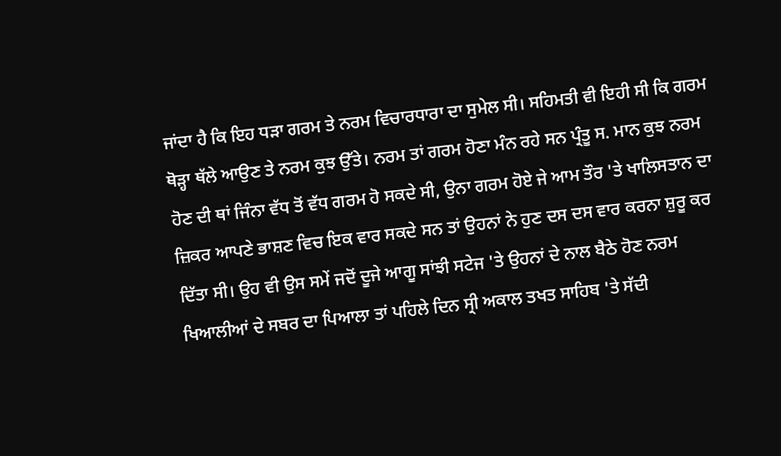ਜਾਂਦਾ ਹੈ ਕਿ ਇਹ ਧੜਾ ਗਰਮ ਤੇ ਨਰਮ ਵਿਚਾਰਧਾਰਾ ਦਾ ਸੁਮੇਲ ਸੀ। ਸਹਿਮਤੀ ਵੀ ਇਹੀ ਸੀ ਕਿ ਗਰਮ ਥੋੜ੍ਹਾ ਥੱਲੇ ਆਉਣ ਤੇ ਨਰਮ ਕੁਝ ਉੱਤੇ। ਨਰਮ ਤਾਂ ਗਰਮ ਹੋਣਾ ਮੰਨ ਰਹੇ ਸਨ ਪ੍ਰੰਤੂ ਸ. ਮਾਨ ਕੁਝ ਨਰਮ ਹੋਣ ਦੀ ਥਾਂ ਜਿੰਨਾ ਵੱਧ ਤੋਂ ਵੱਧ ਗਰਮ ਹੋ ਸਕਦੇ ਸੀ, ਉਨਾ ਗਰਮ ਹੋਏ ਜੇ ਆਮ ਤੌਰ 'ਤੇ ਖਾਲਿਸਤਾਨ ਦਾ ਜ਼ਿਕਰ ਆਪਣੇ ਭਾਸ਼ਣ ਵਿਚ ਇਕ ਵਾਰ ਸਕਦੇ ਸਨ ਤਾਂ ਉਹਨਾਂ ਨੇ ਹੁਣ ਦਸ ਦਸ ਵਾਰ ਕਰਨਾ ਸ਼ੁਰੂ ਕਰ ਦਿੱਤਾ ਸੀ। ਉਹ ਵੀ ਉਸ ਸਮੇਂ ਜਦੋਂ ਦੂਜੇ ਆਗੂ ਸਾਂਝੀ ਸਟੇਜ 'ਤੇ ਉਹਨਾਂ ਦੇ ਨਾਲ ਬੈਠੇ ਹੋਣ ਨਰਮ ਖਿਆਲੀਆਂ ਦੇ ਸਬਰ ਦਾ ਪਿਆਲਾ ਤਾਂ ਪਹਿਲੇ ਦਿਨ ਸ੍ਰੀ ਅਕਾਲ ਤਖਤ ਸਾਹਿਬ 'ਤੇ ਸੱਦੀ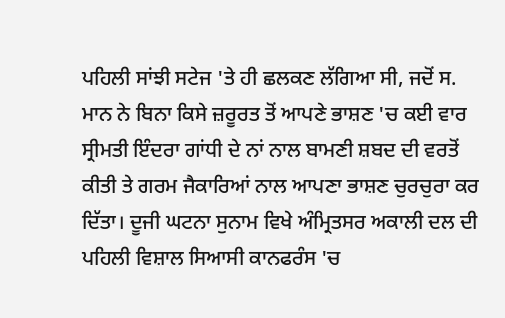ਪਹਿਲੀ ਸਾਂਝੀ ਸਟੇਜ 'ਤੇ ਹੀ ਛਲਕਣ ਲੱਗਿਆ ਸੀ, ਜਦੋਂ ਸ. ਮਾਨ ਨੇ ਬਿਨਾ ਕਿਸੇ ਜ਼ਰੂਰਤ ਤੋਂ ਆਪਣੇ ਭਾਸ਼ਣ 'ਚ ਕਈ ਵਾਰ ਸ੍ਰੀਮਤੀ ਇੰਦਰਾ ਗਾਂਧੀ ਦੇ ਨਾਂ ਨਾਲ ਬਾਮਣੀ ਸ਼ਬਦ ਦੀ ਵਰਤੋਂ ਕੀਤੀ ਤੇ ਗਰਮ ਜੈਕਾਰਿਆਂ ਨਾਲ ਆਪਣਾ ਭਾਸ਼ਣ ਚੁਰਚੁਰਾ ਕਰ ਦਿੱਤਾ। ਦੂਜੀ ਘਟਨਾ ਸੁਨਾਮ ਵਿਖੇ ਅੰਮ੍ਰਿਤਸਰ ਅਕਾਲੀ ਦਲ ਦੀ ਪਹਿਲੀ ਵਿਸ਼ਾਲ ਸਿਆਸੀ ਕਾਨਫਰੰਸ 'ਚ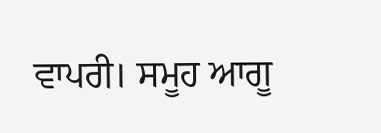ਵਾਪਰੀ। ਸਮੂਹ ਆਗੂ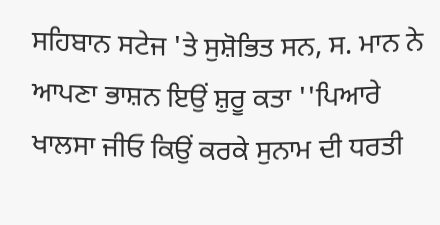ਸਹਿਬਾਨ ਸਟੇਜ 'ਤੇ ਸੁਸ਼ੋਭਿਤ ਸਨ, ਸ. ਮਾਨ ਨੇ ਆਪਣਾ ਭਾਸ਼ਨ ਇਉਂ ਸ਼ੁਰੂ ਕਤਾ ''ਪਿਆਰੇ ਖਾਲਸਾ ਜੀਓ ਕਿਉਂ ਕਰਕੇ ਸੁਨਾਮ ਦੀ ਧਰਤੀ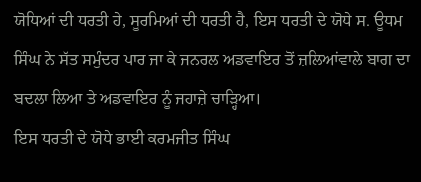ਯੋਧਿਆਂ ਦੀ ਧਰਤੀ ਹੇ, ਸੂਰਮਿਆਂ ਦੀ ਧਰਤੀ ਹੈ, ਇਸ ਧਰਤੀ ਦੇ ਯੋਧੇ ਸ. ਊਧਮ ਸਿੰਘ ਨੇ ਸੱਤ ਸਮੁੰਦਰ ਪਾਰ ਜਾ ਕੇ ਜਨਰਲ ਅਡਵਾਇਰ ਤੋਂ ਜ਼ਲਿਆਂਵਾਲੇ ਬਾਗ ਦਾ ਬਦਲਾ ਲਿਆ ਤੇ ਅਡਵਾਇਰ ਨੂੰ ਜਹਾਜ਼ੇ ਚਾੜ੍ਹਿਆ।
ਇਸ ਧਰਤੀ ਦੇ ਯੋਧੇ ਭਾਈ ਕਰਮਜੀਤ ਸਿੰਘ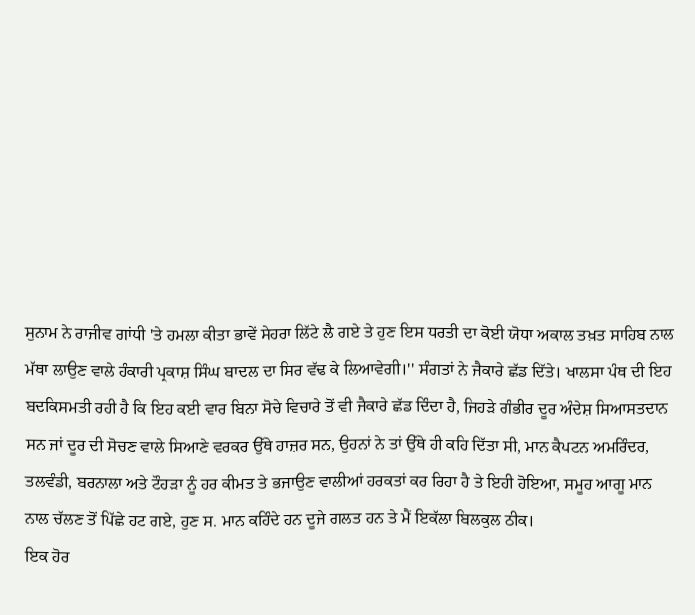ਸੁਨਾਮ ਨੇ ਰਾਜੀਵ ਗਾਂਧੀ 'ਤੇ ਹਮਲਾ ਕੀਤਾ ਭਾਵੇਂ ਸੇਹਰਾ ਲਿੱਟੇ ਲੈ ਗਏ ਤੇ ਹੁਣ ਇਸ ਧਰਤੀ ਦਾ ਕੋਈ ਯੋਧਾ ਅਕਾਲ ਤਖ਼ਤ ਸਾਹਿਬ ਨਾਲ ਮੱਥਾ ਲਾਉਣ ਵਾਲੇ ਹੰਕਾਰੀ ਪ੍ਰਕਾਸ਼ ਸਿੰਘ ਬਾਦਲ ਦਾ ਸਿਰ ਵੱਢ ਕੇ ਲਿਆਵੇਗੀ।'' ਸੰਗਤਾਂ ਨੇ ਜੈਕਾਰੇ ਛੱਡ ਦਿੱਤੇ। ਖਾਲਸਾ ਪੰਥ ਦੀ ਇਹ ਬਦਕਿਸਮਤੀ ਰਹੀ ਹੈ ਕਿ ਇਹ ਕਈ ਵਾਰ ਬਿਨਾ ਸੋਚੇ ਵਿਚਾਰੇ ਤੋਂ ਵੀ ਜੈਕਾਰੇ ਛੱਡ ਦਿੰਦਾ ਹੈ, ਜਿਹੜੇ ਗੰਭੀਰ ਦੂਰ ਅੰਦੇਸ਼ ਸਿਆਸਤਦਾਨ ਸਨ ਜਾਂ ਦੂਰ ਦੀ ਸੋਚਣ ਵਾਲੇ ਸਿਆਣੇ ਵਰਕਰ ਉੱਥੇ ਹਾਜ਼ਰ ਸਨ, ਉਹਨਾਂ ਨੇ ਤਾਂ ਉੱਥੇ ਹੀ ਕਹਿ ਦਿੱਤਾ ਸੀ, ਮਾਨ ਕੈਪਟਨ ਅਮਰਿੰਦਰ, ਤਲਵੰਡੀ, ਬਰਨਾਲਾ ਅਤੇ ਟੌਹੜਾ ਨੂੰ ਹਰ ਕੀਮਤ ਤੇ ਭਜਾਉਣ ਵਾਲੀਆਂ ਹਰਕਤਾਂ ਕਰ ਰਿਹਾ ਹੈ ਤੇ ਇਹੀ ਹੋਇਆ, ਸਮੂਹ ਆਗੂ ਮਾਨ ਨਾਲ ਚੱਲਣ ਤੋਂ ਪਿੱਛੇ ਹਟ ਗਏ, ਹੁਣ ਸ. ਮਾਨ ਕਹਿੰਦੇ ਹਨ ਦੂਜੇ ਗਲਤ ਹਨ ਤੇ ਮੈਂ ਇਕੱਲਾ ਬਿਲਕੁਲ ਠੀਕ।
ਇਕ ਹੋਰ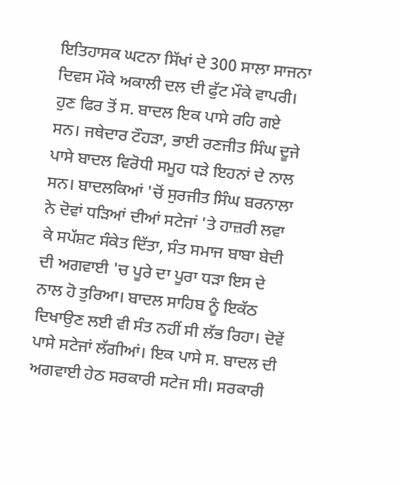ਇਤਿਹਾਸਕ ਘਟਨਾ ਸਿੱਖਾਂ ਦੇ 300 ਸਾਲਾ ਸਾਜਨਾ ਦਿਵਸ ਮੌਕੇ ਅਕਾਲੀ ਦਲ ਦੀ ਫੁੱਟ ਮੌਕੇ ਵਾਪਰੀ। ਹੁਣ ਫਿਰ ਤੋਂ ਸ. ਬਾਦਲ ਇਕ ਪਾਸੇ ਰਹਿ ਗਏ ਸਨ। ਜਥੇਦਾਰ ਟੌਹੜਾ, ਭਾਈ ਰਣਜੀਤ ਸਿੰਘ ਦੂਜੇ ਪਾਸੇ ਬਾਦਲ ਵਿਰੋਧੀ ਸਮੂਹ ਧੜੇ ਇਹਨਾਂ ਦੇ ਨਾਲ ਸਨ। ਬਾਦਲਕਿਆਂ 'ਚੋਂ ਸੁਰਜੀਤ ਸਿੰਘ ਬਰਨਾਲਾ ਨੇ ਦੋਵਾਂ ਧੜਿਆਂ ਦੀਆਂ ਸਟੇਜਾਂ 'ਤੇ ਹਾਜ਼ਰੀ ਲਵਾ ਕੇ ਸਪੱਸ਼ਟ ਸੰਕੇਤ ਦਿੱਤਾ, ਸੰਤ ਸਮਾਜ ਬਾਬਾ ਬੇਦੀ ਦੀ ਅਗਵਾਈ 'ਚ ਪੂਰੇ ਦਾ ਪੂਰਾ ਧੜਾ ਇਸ ਦੇ ਨਾਲ ਹੋ ਤੁਰਿਆ। ਬਾਦਲ ਸਾਹਿਬ ਨੂੰ ਇਕੱਠ ਦਿਖਾਉਣ ਲਈ ਵੀ ਸੰਤ ਨਹੀਂ ਸੀ ਲੱਭ ਰਿਹਾ। ਦੋਵੇਂ ਪਾਸੇ ਸਟੇਜਾਂ ਲੱਗੀਆਂ। ਇਕ ਪਾਸੇ ਸ. ਬਾਦਲ ਦੀ ਅਗਵਾਈ ਹੇਠ ਸਰਕਾਰੀ ਸਟੇਜ ਸੀ। ਸਰਕਾਰੀ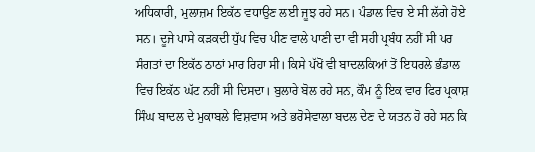ਅਧਿਕਾਰੀ, ਮੁਲਾਜ਼ਮ ਇਕੱਠ ਵਧਾਉਣ ਲਈ ਜੂਝ ਰਹੇ ਸਨ। ਪੰਡਾਲ ਵਿਚ ਏ ਸੀ ਲੱਗੇ ਹੋਏ ਸਨ। ਦੂਜੇ ਪਾਸੇ ਕੜਕਦੀ ਧੁੱਪ ਵਿਚ ਪੀਣ ਵਾਲੇ ਪਾਣੀ ਦਾ ਵੀ ਸਹੀ ਪ੍ਰਬੰਧ ਨਹੀਂ ਸੀ ਪਰ ਸੰਗਤਾਂ ਦਾ ਇਕੱਠ ਠਾਠਾਂ ਮਾਰ ਰਿਹਾ ਸੀ। ਕਿਸੇ ਪੱਖੋਂ ਵੀ ਬਾਦਲਕਿਆਂ ਤੋਂ ਇਧਰਲੇ ਭੰਡਾਲ ਵਿਚ ਇਕੱਠ ਘੱਟ ਨਹੀਂ ਸੀ ਦਿਸਦਾ। ਬੁਲਾਰੇ ਬੋਲ ਰਹੇ ਸਨ, ਕੌਮ ਨੂੰ ਇਕ ਵਾਰ ਫਿਰ ਪ੍ਰਕਾਸ਼ ਸਿੰਘ ਬਾਦਲ ਦੇ ਮੁਕਾਬਲੇ ਵਿਸ਼ਵਾਸ ਅਤੇ ਭਰੋਸੇਵਾਲਾ ਬਦਲ ਦੇਣ ਦੇ ਯਤਨ ਹੋ ਰਹੇ ਸਨ ਕਿ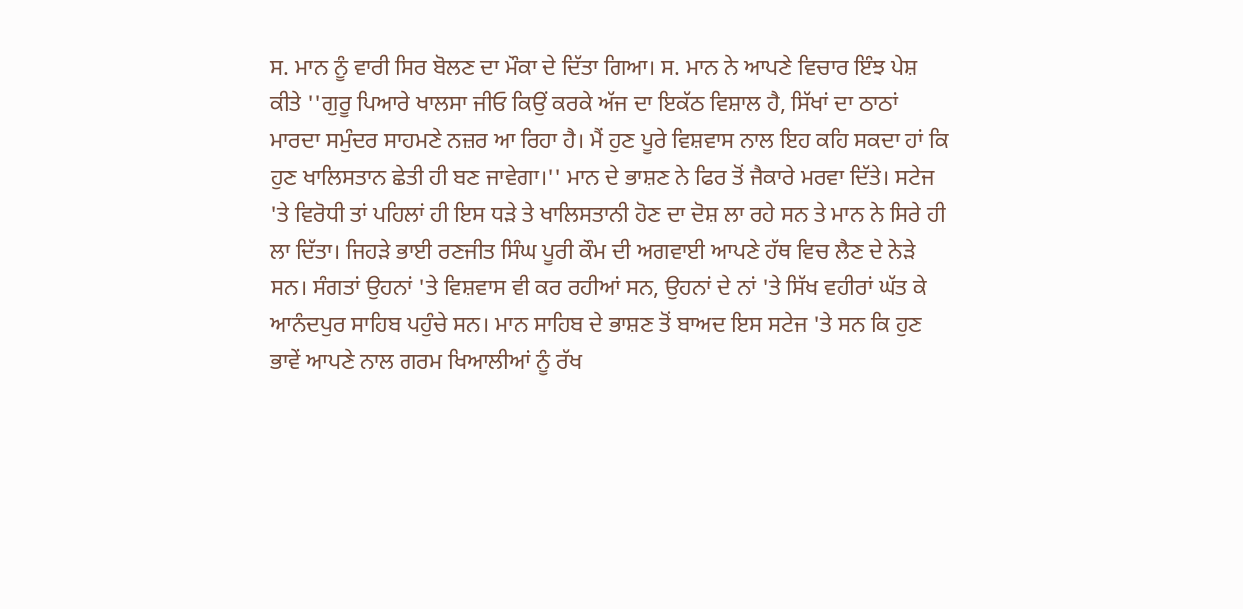ਸ. ਮਾਨ ਨੂੰ ਵਾਰੀ ਸਿਰ ਬੋਲਣ ਦਾ ਮੌਕਾ ਦੇ ਦਿੱਤਾ ਗਿਆ। ਸ. ਮਾਨ ਨੇ ਆਪਣੇ ਵਿਚਾਰ ਇੰਝ ਪੇਸ਼ ਕੀਤੇ ''ਗੁਰੂ ਪਿਆਰੇ ਖਾਲਸਾ ਜੀਓ ਕਿਉਂ ਕਰਕੇ ਅੱਜ ਦਾ ਇਕੱਠ ਵਿਸ਼ਾਲ ਹੈ, ਸਿੱਖਾਂ ਦਾ ਠਾਠਾਂ ਮਾਰਦਾ ਸਮੁੰਦਰ ਸਾਹਮਣੇ ਨਜ਼ਰ ਆ ਰਿਹਾ ਹੈ। ਮੈਂ ਹੁਣ ਪੂਰੇ ਵਿਸ਼ਵਾਸ ਨਾਲ ਇਹ ਕਹਿ ਸਕਦਾ ਹਾਂ ਕਿ ਹੁਣ ਖਾਲਿਸਤਾਨ ਛੇਤੀ ਹੀ ਬਣ ਜਾਵੇਗਾ।'' ਮਾਨ ਦੇ ਭਾਸ਼ਣ ਨੇ ਫਿਰ ਤੋਂ ਜੈਕਾਰੇ ਮਰਵਾ ਦਿੱਤੇ। ਸਟੇਜ 'ਤੇ ਵਿਰੋਧੀ ਤਾਂ ਪਹਿਲਾਂ ਹੀ ਇਸ ਧੜੇ ਤੇ ਖਾਲਿਸਤਾਨੀ ਹੋਣ ਦਾ ਦੋਸ਼ ਲਾ ਰਹੇ ਸਨ ਤੇ ਮਾਨ ਨੇ ਸਿਰੇ ਹੀ ਲਾ ਦਿੱਤਾ। ਜਿਹੜੇ ਭਾਈ ਰਣਜੀਤ ਸਿੰਘ ਪੂਰੀ ਕੌਮ ਦੀ ਅਗਵਾਈ ਆਪਣੇ ਹੱਥ ਵਿਚ ਲੈਣ ਦੇ ਨੇੜੇ ਸਨ। ਸੰਗਤਾਂ ਉਹਨਾਂ 'ਤੇ ਵਿਸ਼ਵਾਸ ਵੀ ਕਰ ਰਹੀਆਂ ਸਨ, ਉਹਨਾਂ ਦੇ ਨਾਂ 'ਤੇ ਸਿੱਖ ਵਹੀਰਾਂ ਘੱਤ ਕੇ ਆਨੰਦਪੁਰ ਸਾਹਿਬ ਪਹੁੰਚੇ ਸਨ। ਮਾਨ ਸਾਹਿਬ ਦੇ ਭਾਸ਼ਣ ਤੋਂ ਬਾਅਦ ਇਸ ਸਟੇਜ 'ਤੇ ਸਨ ਕਿ ਹੁਣ ਭਾਵੇਂ ਆਪਣੇ ਨਾਲ ਗਰਮ ਖਿਆਲੀਆਂ ਨੂੰ ਰੱਖ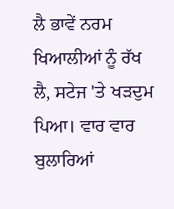ਲੈ ਭਾਵੇਂ ਨਰਮ ਖਿਆਲੀਆਂ ਨੂੰ ਰੱਖ ਲੈ, ਸਟੇਜ 'ਤੇ ਖੜਦੁਮ ਪਿਆ। ਵਾਰ ਵਾਰ ਬੁਲਾਰਿਆਂ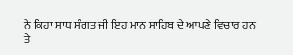ਨੇ ਕਿਹਾ ਸਾਧ ਸੰਗਤ ਜੀ ਇਹ ਮਾਨ ਸਾਹਿਬ ਦੇ ਆਪਣੇ ਵਿਚਾਰ ਹਨ ਤੇ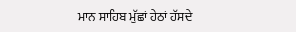ਮਾਨ ਸਾਹਿਬ ਮੁੱਛਾਂ ਹੇਠਾਂ ਹੱਸਦੇ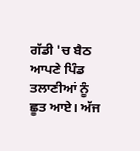ਗੱਡੀ 'ਚ ਬੈਠ ਆਪਣੇ ਪਿੰਡ ਤਲਾਣੀਆਂ ਨੂੰ ਛੂਤ ਆਏ। ਅੱਜ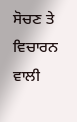ਸੋਚਣ ਤੇ ਵਿਚਾਰਨ ਵਾਲੀ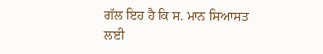ਗੱਲ ਇਹ ਹੈ ਕਿ ਸ. ਮਾਨ ਸਿਆਸਤ ਲਈ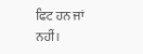ਫਿਟ ਹਨ ਜਾਂ ਨਹੀਂ।